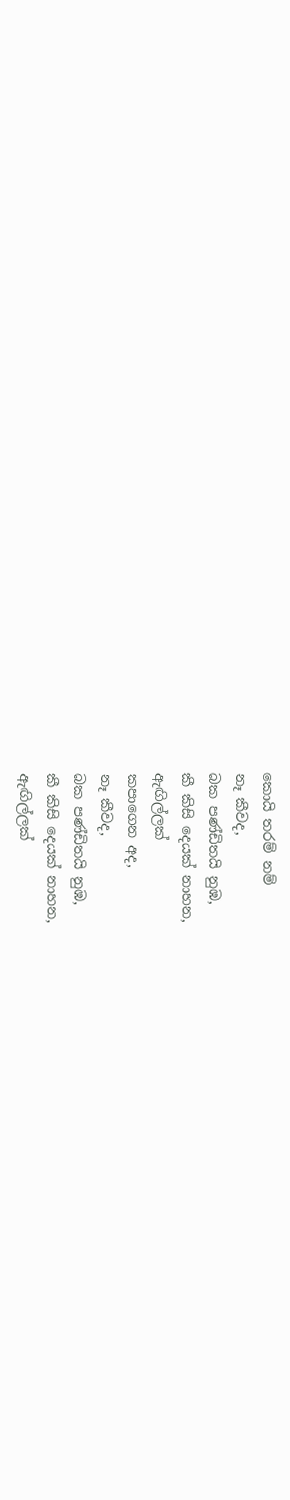කොයි තරම් නම්
නෑ කීවද,
බක පණ්ඩිතයි නුඹ,
කී කිසි දෙයක් නාහන,
ඇඟිල්ලක්
කපාගෙන අද,
නෑ කීවද,
බක පණ්ඩිතයි නුඹ,
කී කිසි දෙයක් නාහන,
ඇඟිල්ලක්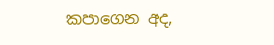කපාගෙන අද,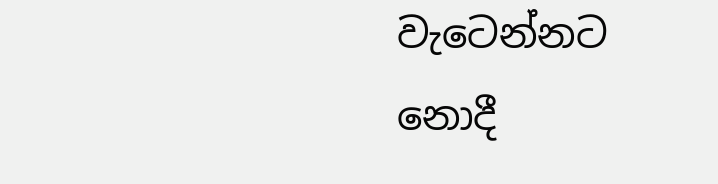වැටෙන්නට
නොදී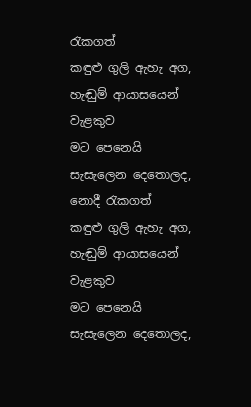රැකගත්
කඳුළු ගුලි ඇහැ අග,
හැඬුම් ආයාසයෙන්
වැළකුව
මට පෙනෙයි
සැසැලෙන දෙතොලද,
නොදී රැකගත්
කඳුළු ගුලි ඇහැ අග,
හැඬුම් ආයාසයෙන්
වැළකුව
මට පෙනෙයි
සැසැලෙන දෙතොලද,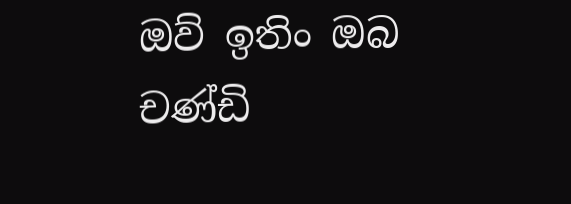ඔව් ඉතිං ඔබ
චණ්ඩි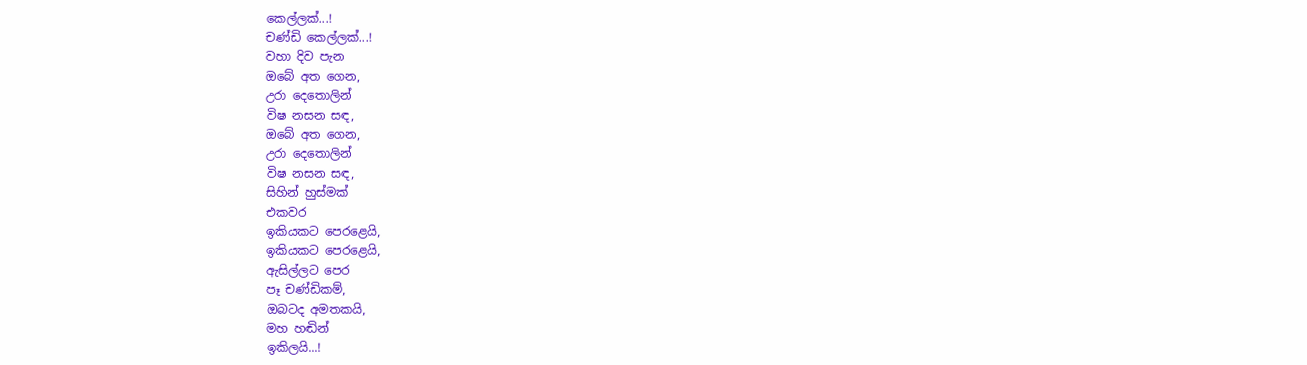කෙල්ලක්...!
චණ්ඩි කෙල්ලක්...!
වහා දිව පැන
ඔබේ අත ගෙන,
උරා දෙතොලින්
විෂ නසන සඳ,
ඔබේ අත ගෙන,
උරා දෙතොලින්
විෂ නසන සඳ,
සිහින් හුස්මක්
එකවර
ඉකියකට පෙරළෙයි,
ඉකියකට පෙරළෙයි,
ඇසිල්ලට පෙර
පෑ චණ්ඩිකම්,
ඔබටද අමතකයි,
මහ හඬින්
ඉකිලයි...!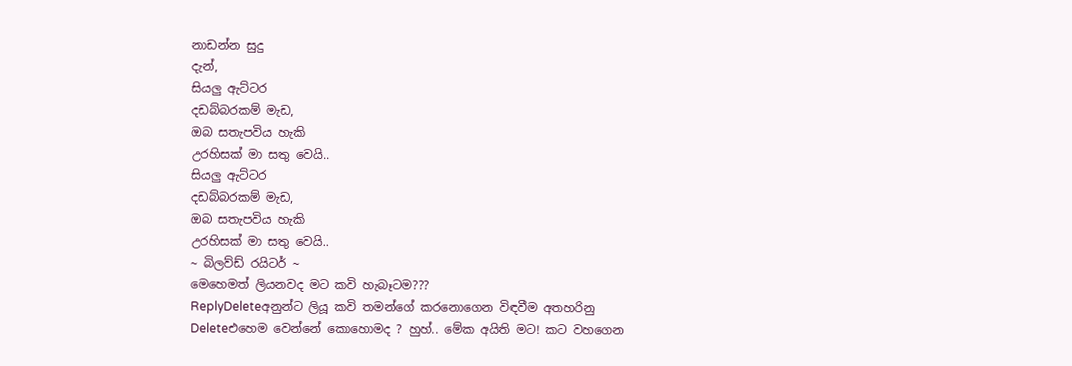නාඩන්න සුදු
දැන්,
සියලු ඇට්ටර
දඩබ්බරකම් මැඩ,
ඔබ සතැපවිය හැකි
උරහිසක් මා සතු වෙයි..
සියලු ඇට්ටර
දඩබ්බරකම් මැඩ,
ඔබ සතැපවිය හැකි
උරහිසක් මා සතු වෙයි..
~ බිලව්ඩ් රයිටර් ~
මෙහෙමත් ලියනවද මට කවි හැබෑටම???
ReplyDeleteඅනුන්ට ලියූ කවි තමන්ගේ කරනොගෙන විඳවීම අතහරිනු
Deleteඑහෙම වෙන්නේ කොහොමද ? හුහ්.. මේක අයිති මට! කට වහගෙන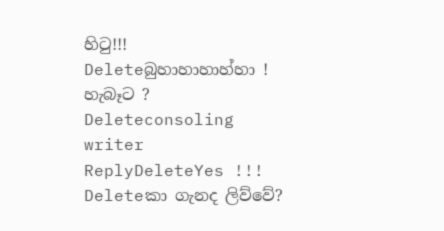හිටු!!!
Deleteබුහාහාහාහ්හා ! හැබෑට ?
Deleteconsoling writer
ReplyDeleteYes !!!
Deleteකා ගැනද ලිව්වේ?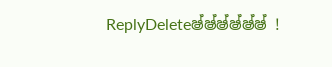ReplyDeleteෂ්ෂ්ෂ්ෂ්ෂ්ෂ් !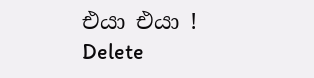එයා එයා !
Delete